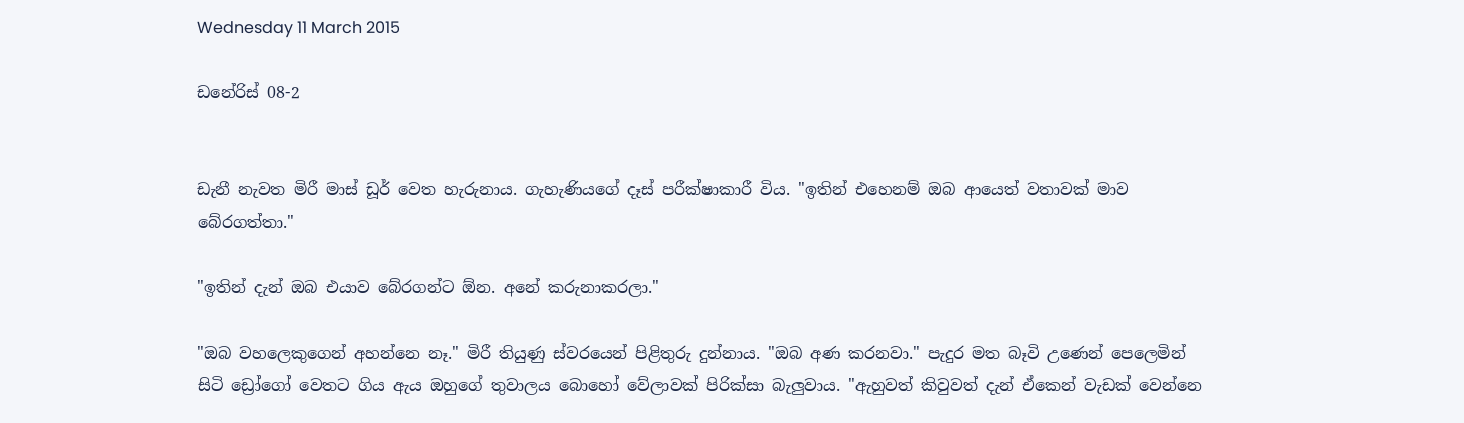Wednesday 11 March 2015

ඩනේරිස් 08-2


ඩැනී නැවත මිරී මාස් ඩූර් වෙත හැරුනාය. ගැහැණියගේ දෑස් පරීක්ෂාකාරී විය. "ඉතින් එහෙනම් ඔබ ආයෙත් වතාවක් මාව බේරගත්තා."

"ඉතින් දැන් ඔබ එයාව බේරගන්ට ඕන. අනේ කරුනාකරලා."

"ඔබ වහලෙකුගෙන් අහන්නෙ නෑ." මිරී තියුණු ස්වරයෙන් පිළිතුරු දුන්නාය. "ඔබ අණ කරනවා." පැදුර මත බෑවි උණෙන් පෙලෙමින් සිටි ඩ්‍රෝගෝ වෙතට ගිය ඇය ඔහු‍ගේ තුවාලය බොහෝ වේලාවක් පිරික්සා බැලුවාය. "ඇහුවත් කිවුවත් දැන් ඒකෙන් වැඩක් වෙන්නෙ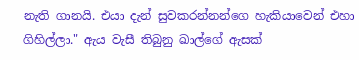නැති ගානයි. එයා දැන් සුවකරන්නන්ගෙ හැකියාවෙන් එහා ගිහිල්ලා." ඇය වැසී තිබුනු ඛාල්ගේ ඇසක්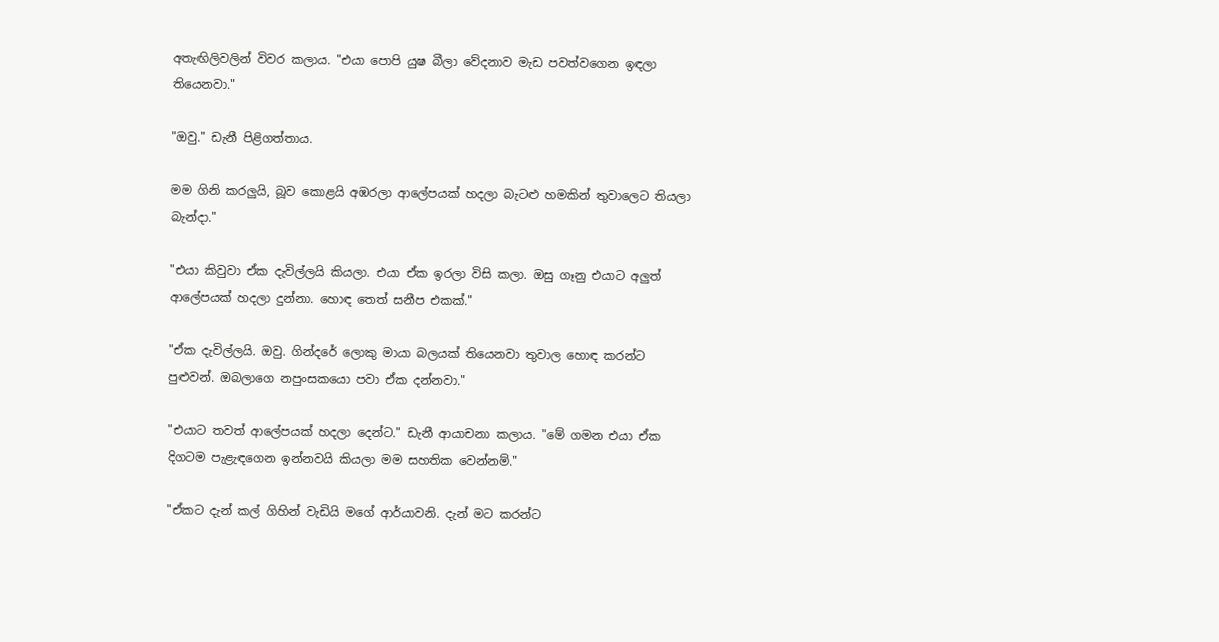අතැඟිලිවලින් විවර කලාය. "එයා පොපි යුෂ බීලා වේදනාව මැඩ පවත්වගෙන ඉඳලා තියෙනවා."

"ඔවු." ඩැනී පිළිගත්තාය.

මම ගිනි කරලුයි, බූව කොළයි අඹරලා ආලේපයක් හදලා බැටළු හමකින් තුවාලෙට තියලා බැන්දා."

"එයා කිවුවා ඒක දැවිල්ලයි කියලා. එයා ඒක ඉරලා විසි කලා. ඔසු ගෑනු එයාට අලුත් ආලේපයක් හදලා දුන්නා. හොඳ තෙත් සනීප එකක්."

"ඒක දැවිල්ලයි. ඔවු. ගින්දරේ ලොකු මායා බලයක් තියෙනවා තුවාල හොඳ කරන්ට පුළුවන්. ඔබලාගෙ නපුංසකයො පවා ඒක දන්නවා."

"එයාට තවත් ආලේපයක් හදලා දෙන්ට." ඩැනී ආයාචනා කලාය. "මේ ගමන එයා ඒක දිගටම පැළැඳගෙන ඉන්නවයි කියලා මම සහතික වෙන්නම්."

"ඒකට දැන් කල් ගිහින් වැඩියි ම‍ගේ ආර්යාවනි. දැන් මට කරන්ට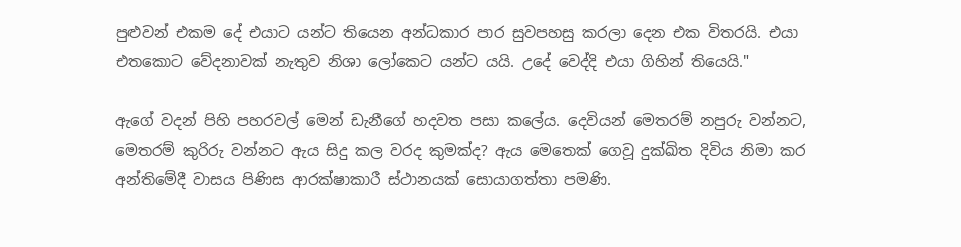පුළුවන් එකම දේ එයාට යන්ට තියෙන අන්ධකාර පාර සුවපහසු කරලා දෙන එක විතරයි. එයා එතකොට වේදනාවක් නැතුව නිශා ලෝකෙට යන්ට යයි‍. උදේ වෙද්දි එයා ගිහින් තියෙයි."

ඇගේ වදන් පිහි පහරවල් මෙන් ඩැනීගේ හදවත පසා කලේය. දෙවියන් මෙතරම් නපුරු වන්නට, මෙතරම් කුරිරු වන්නට ඇය සිදු කල වරද කුමක්ද? ඇය මෙතෙක් ගෙවූ දුක්ඛිත දිවිය නිමා කර අන්තිමේදී වාසය පිණිස ආරක්ෂාකාරී ස්ථානයක් සොයාගත්තා පමණි.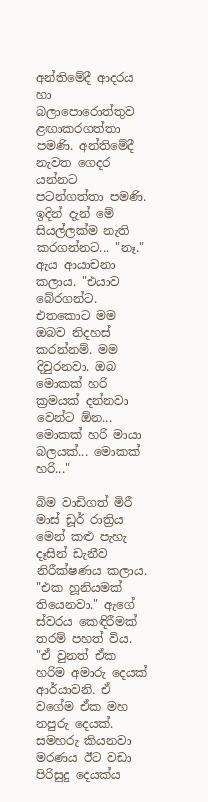අන්තිමේදී ආදරය හා බලාපොරොත්තුව ළඟාකරගත්තා පමණි. අන්තිමේදී නැවත ගෙදර යන්නට පටන්ගත්තා පමණි. ඉදින් දැන් මේ සියල්ලක්ම නැති කරගන්නට... "නෑ." ඇය ආයාචනා කලාය. "එයාව බේරගන්ට. එතකොට මම ඔබව නිදහස් කරන්නම්. මම දිවුරනවා. ඔබ මොකක් හරි ක්‍රමයක් දන්නවා වෙන්ට ඕන... මොකක් හරි මායා බලයක්... මොකක් හරි..."

බිම වාඩිගත් මිරී මාස් ඩූර් රාත්‍රිය මෙන් කළු පැහැ දෑසින් ඩැනීව නිරීක්ෂණය කලාය. "එක හූනියමක් තියෙනවා." ඇගේ ස්වරය කෙඳිරීමක් තරම් පහත් විය. "ඒ වුනත් ඒක හරිම අමාරු දෙයක් ආර්යාවනි. ඒ වගේම ඒක මහ නපුරු දෙයක්. සමහරු කියනවා මරණය ඊට වඩා පිරිසුදු දෙයක්ය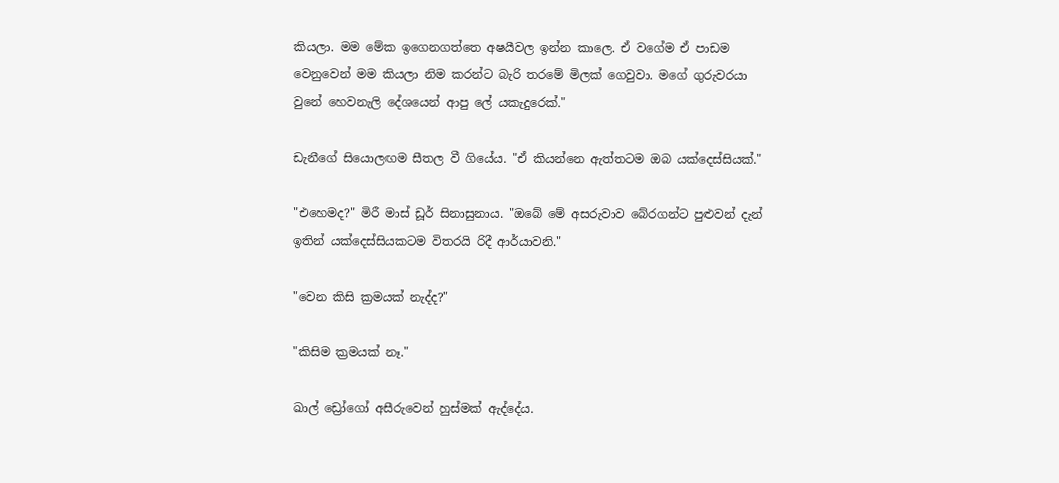කියලා. මම මේක ඉගෙනගත්තෙ අෂයීවල ඉන්න කාලෙ. ඒ වගේම ඒ පාඩම වෙනුවෙන් මම කියලා නිම කරන්ට බැරි තරමේ මිලක් ගෙවුවා. මගේ ගුරුවරයා වුනේ හෙවනැලි දේශයෙන් ආපු ලේ යකැදුරෙක්."

ඩැනීගේ සියොලඟම සීතල වී ගියේය. "ඒ කියන්නෙ ඇත්තටම ඔබ යක්දෙස්සියක්."

"එහෙමද?" මිරී මාස් ඩූර් සිනාසුනාය. "ඔබේ මේ අසරුවාව බේරගන්ට පුළුවන් දැන් ඉතින් යක්දෙස්සියකටම විතරයි රිදී ආර්යාවනි."

"වෙන කිසි ක්‍රමයක් නැද්ද?"

"කිසිම ක්‍රමයක් නෑ."

ඛාල් ඩ්‍රෝගෝ අසීරුවෙන් හුස්මක් ඇද්දේය.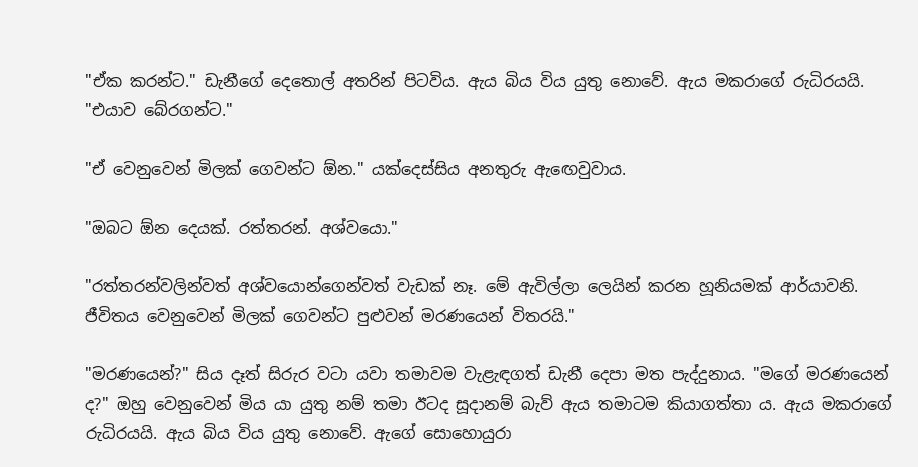"ඒක කරන්ට." ඩැනීගේ දෙතොල් අතරින් පිටවිය. ඇය බිය විය යුතු නොවේ. ඇය මකරාගේ රුධිරයයි. "එයාව බේරගන්ට."

"ඒ වෙනුවෙන් මිලක් ගෙවන්ට ඕන." යක්දෙස්සිය අනතුරු ඇඟෙවුවාය.

"ඔබට ඕන දෙයක්. රත්තරන්. අශ්වයො."

"රත්තරන්වලින්වත් අශ්වයොන්ගෙන්වත් වැඩක් නෑ. මේ ඇවිල්ලා ලෙයින් කරන හූනියමක් ආර්යාවනි. ජීවිතය වෙනුවෙන් මිලක් ගෙවන්ට පුළුවන් මරණයෙන් විතරයි."

"මරණයෙන්?" සිය දෑත් සිරුර වටා යවා තමාවම වැළැඳගත් ඩැනී දෙපා මත පැද්දුනාය. "මගේ මරණයෙන් ද?" ඔහු වෙනුවෙන් මිය යා යුතු නම් තමා ඊටද සූදානම් බැව් ඇය තමාටම කියාගත්තා ය. ඇය මකරාගේ රුධිරයයි. ඇය බිය විය යුතු නොවේ. ඇගේ සොහොයුරා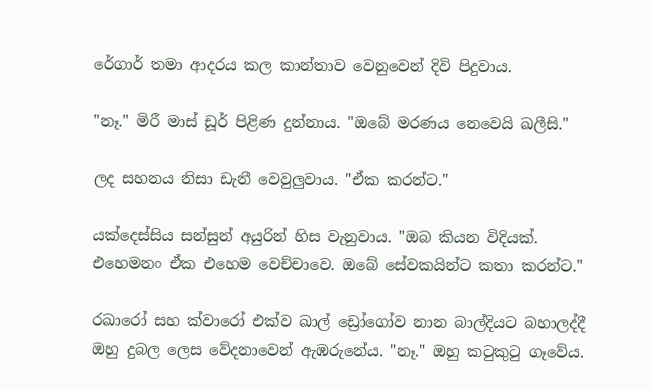රේගාර් තමා ආදරය කල කාන්තාව වෙනුවෙන් දිවි පිදුවාය.

"නෑ." මිරී මාස් ඩූර් පිළිණ දුන්නාය. "ඔබේ මරණය නෙවෙයි ඛලීසි."

ලද සහනය නිසා ඩැනී වෙවුලුවාය. "ඒක කරන්ට."

යක්දෙස්සිය සන්සුන් අයුරින් හිස වැනුවාය. "ඔබ කියන විදියක්. එහෙමනං ඒක එහෙම වෙච්චාවෙ. ඔබේ සේවකයින්ට කතා කරන්ට."

රඛාරෝ සහ ක්වාරෝ එක්ව ඛාල් ඩ්‍රෝගෝව නාන බාල්දියට බහාලද්දී ඔහු දුබල ලෙස වේදනාවෙන් ඇඹරුනේය. "නෑ." ඔහු කටුකුටු ගෑවේය.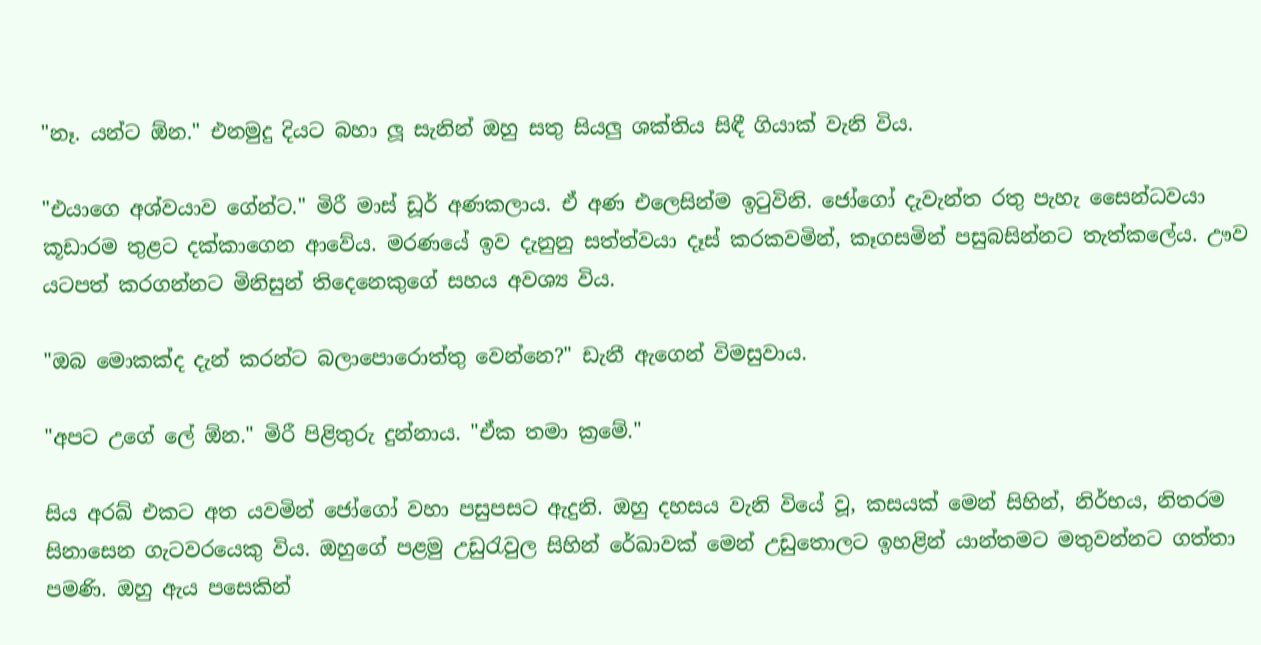"නෑ. යන්ට ඕන." එනමුදු දියට බහා ලූ සැනින් ඔහු සතු සියලු ශක්තිය සිඳී ගියාක් වැනි විය.

"එයාගෙ අශ්වයාව ගේන්ට." මිරී මාස් ඩූර් අණකලාය. ඒ අණ එලෙසින්ම ඉටුවිනි. ජෝගෝ දැවැන්ත රතු පැහැ සෛන්ධවයා කූඩාරම තුළට දක්කාගෙන ආවේය. මරණයේ ඉව දැනුනු සත්ත්වයා දෑස් කරකවමින්, කෑගසමින් පසුබසින්නට තැත්කලේය. ඌව යටපත් කරගන්නට මිනිසුන් තිදෙනෙකුගේ සහය අවශ්‍ය විය.

"ඔබ මොකක්ද දැන් කරන්ට බලාපොරොත්තු වෙන්නෙ?" ඩැනී ඇගෙන් විමසුවාය.

"අපට උගේ ලේ ඕන." මිරී පිළිතුරු දුන්නාය. "ඒක තමා ක්‍රමේ."

සිය අරඛ් එකට අත යවමින් ජෝගෝ වහා පසුපසට ඇදුනි. ඔහු දහසය වැනි වියේ වූ, කසයක් මෙන් සිහින්, නිර්භය, නිතරම සිනාසෙන ගැටවරයෙකු විය. ඔහුගේ පළමු උඩුරැවුල සිහින් රේඛාවක් මෙන් උඩු‍තොලට ඉහළින් යාන්තමට මතුවන්නට ගත්තා පමණි. ඔහු ඇය පසෙකින්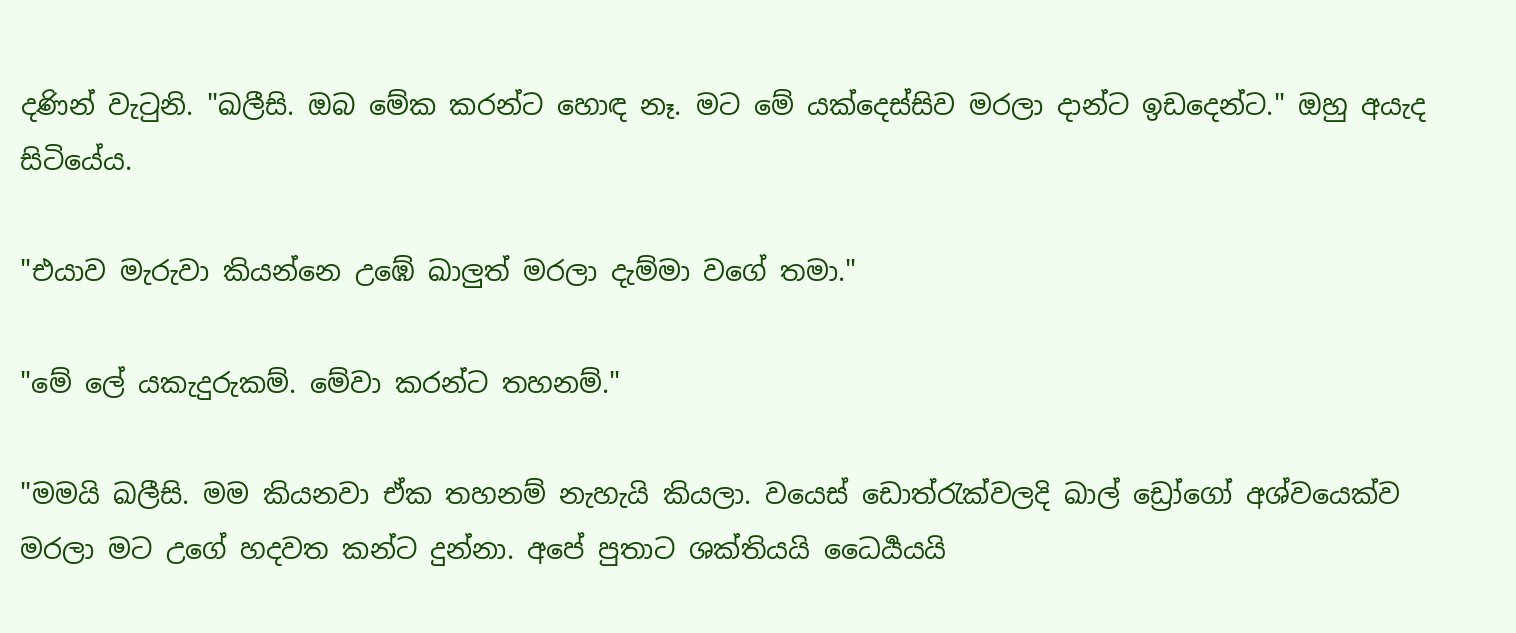දණින් වැටුනි. "ඛලීසි. ඔබ මේක කරන්ට හොඳ නෑ. මට මේ යක්දෙස්සිව මරලා දාන්ට ඉඩදෙන්ට." ඔහු අයැද සිටියේය.

"එයාව මැරුවා කියන්නෙ උඹේ ඛාලුත් මරලා දැම්මා වගේ තමා."

"මේ ලේ යකැදුරුකම්. මේවා කරන්ට තහනම්."

"මමයි ඛලීසි. මම කියනවා ඒක තහනම් නැහැයි කියලා. වයෙස් ඩොත්රැක්වලදි ඛාල් ඩ්‍රෝගෝ අශ්වයෙක්ව මරලා මට උගේ හදවත කන්ට දුන්නා. අපේ පුතාට ශක්තියයි ධෛර්‍යයයි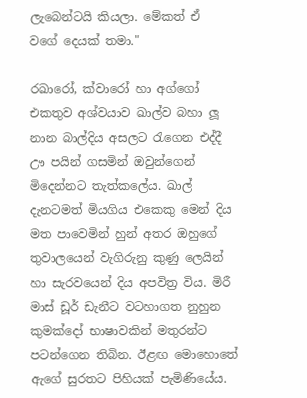ලැබෙන්ටයි කියලා. මේකත් ඒ වගේ ‍දෙයක් තමා."

රඛාරෝ, ක්වාරෝ හා අග්ගෝ එකතුව අශ්වයාව ඛාල්ව බහා ලූ නාන බාල්දිය අසලට රැගෙන එද්දී ඌ පයින් ගසමින් ඔවුන්ගෙන් මිදෙන්නට තැත්ක‍ලේය. ඛාල් දැනටමත් මියගිය එකෙකු මෙන් දිය මත පාවෙමින් හුන් අතර ඔහුගේ තුවාලයෙන් වැගිරුනු කුණු ලෙයින් හා සැරවයෙන් දිය අපවිත්‍ර විය. මිරී මාස් ඩූර් ඩැනීට වටහාගත නුහුන කුමක්දෝ භාෂාවකින් මතුරන්ට පටන්ගෙන තිබින. ඊළඟ මොහොතේ ඇගේ සුරතට පිහියක් පැමිණියේය.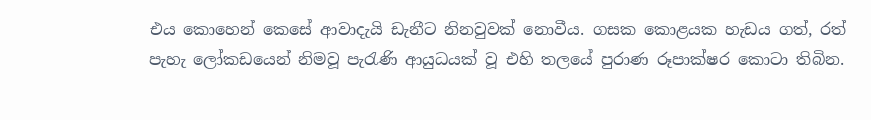එය කොහෙන් කෙසේ ආවාදැයි ඩැනීට නිනවුවක් නොවීය. ගසක කොළයක හැඩය ගත්, රත් පැහැ ලෝකඩයෙන් නිමවූ පැරැණි ආයුධයක් වූ එහි තලයේ පුරාණ රූපාක්ෂර කොටා තිබින.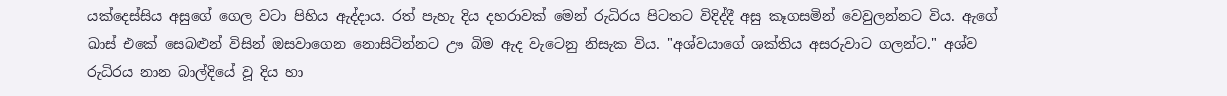යක්දෙස්සිය අසුගේ ගෙල වටා පිහිය ඇද්දාය. රත් පැහැ දිය දහරාවක් මෙන් රුධිරය පිටතට විදිද්දී අසු කෑගසමින් වෙවුලන්නට විය. ඇගේ ඛාස් එකේ සෙබළුන් විසින් ඔසවාගෙන නොසිටින්නට ඌ බිම ඇද වැටෙනු නිසැක විය. "අශ්වයාගේ ශක්තිය අසරුවාට ගලන්ට." අශ්ව රුධිරය නාන බාල්දියේ වූ දිය හා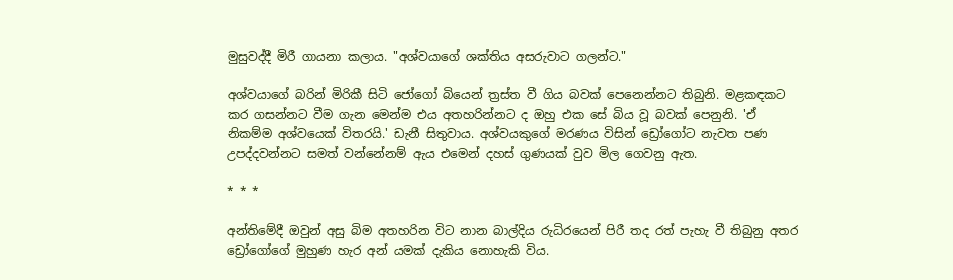මුසුවද්දී මිරී ගායනා කලාය. "අශ්වයාගේ ශක්තිය අසරුවාට ගලන්ට."

අශ්වයා‍ගේ බරින් මිරිකී සිටි ජෝගෝ බියෙන් ත්‍රස්ත වී ගිය බවක් පෙනෙන්නට තිබුනි. මළකඳකට කර ගසන්නට වීම ගැන මෙන්ම එය අතහරින්නට ද ඔහු එක සේ බිය වූ බවක් පෙනුනි. 'ඒ නිකම්ම අශ්වයෙක් විතරයි.' ඩැනී සිතුවාය. අශ්වයකුගේ මරණය විසින් ඩ්‍රෝගෝට නැවත පණ උපද්දවන්නට සමත් වන්නේනම් ඇය එමෙන් දහස් ගුණයක් වුව මිල ගෙවනු ඇත.

* * *

අන්තිමේදී ඔවුන් අසු බිම අතහරින විට නාන බාල්දිය රුධිරයෙන් පිරී තද රත් පැහැ වී තිබුනු අතර ඩ්‍රෝගෝගේ මුහුණ හැර අන් යමක් දැකිය නොහැකි විය.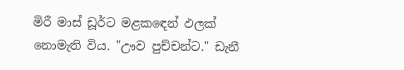මිරී මාස් ඩූර්ට මළකඳෙන් ඵලක් නොමැති විය. "ඌව පුච්චන්ට." ඩැනී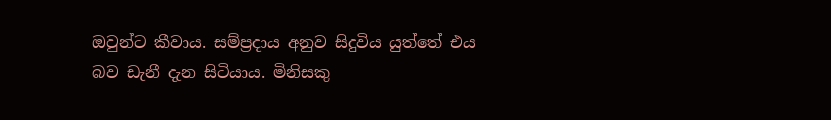ඔවුන්ට කීවාය. සම්ප්‍රදාය අනුව සිදුවිය යුත්තේ එය බව ඩැනී දැන සිටියාය. මිනිසකු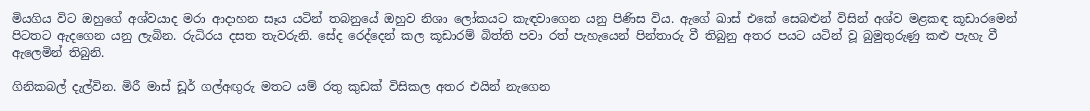මියගිය විට ඔහුගේ අශ්වයාද මරා ආදාහන සෑය යටින් තබනුයේ ඔහුව නිශා ලෝකයට කැඳවාගෙන යනු පිණිස විය. ඇගේ ඛාස් එකේ සෙබළුන් විසින් අශ්ව මළකඳ කූඩාරමෙන් පිටතට ඇදගෙන යනු ලැබින. රුධිරය දසත තැවරුනි. සේද රෙද්දෙන් කල කූඩාරම් බිත්ති පවා රත් පැහැයෙන් පින්තාරු වී තිබුනු අතර පයට යටින් වූ බුමුතුරුණු කළු පැහැ වී ඇලෙමින් තිබුනි.

ගිනිකබල් දැල්වින. මිරී මාස් ඩූර් ගල්අඟුරු මතට යම් රතු කුඩක් විසිකල අතර එයින් නැගෙන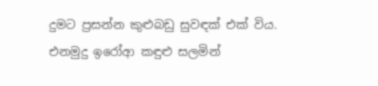දුමට ප්‍රසන්න කුළුබඩු සුවඳක් එක් විය. එනමුදු ඉරෝආ කඳුළු සලමින්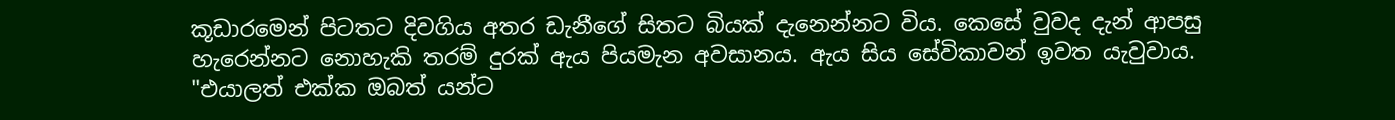කූඩාරමෙන් පිටතට දිවගිය අතර ඩැනීගේ සිතට බියක් දැනෙන්නට විය. කෙසේ වුවද දැන් ආපසු හැරෙන්නට නොහැකි තරම් දුරක් ඇය පියමැන අවසානය. ඇය සිය සේවිකාවන් ඉවත යැවුවාය. "එයාලත් එක්ක ඔබත් යන්ට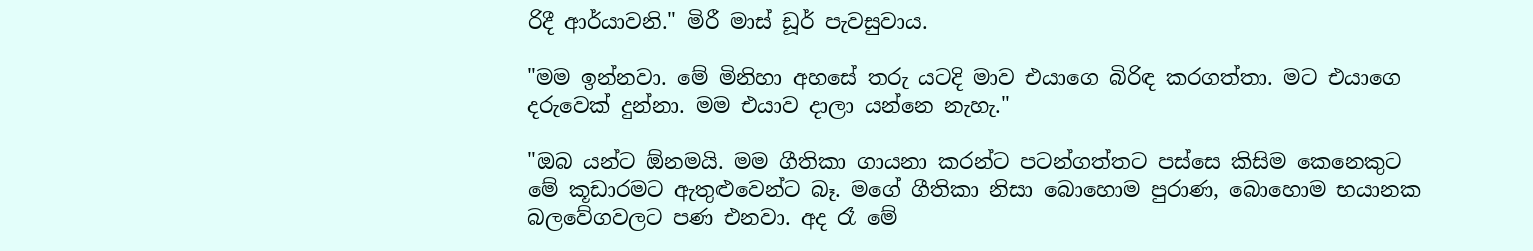රිදී ආර්යාවනි." මිරී මාස් ඩූර් පැවසුවාය.

"මම ඉන්නවා. මේ මිනිහා අහසේ තරු යටදි මාව එයාගෙ බිරිඳ කරගත්තා. මට එයාගෙ දරුවෙක් දුන්නා. මම එයාව දාලා යන්නෙ නැහැ."

"ඔබ යන්ට ඕනමයි. මම ගීතිකා ගායනා කරන්ට පටන්ගත්තට පස්සෙ කිසිම කෙනෙකුට මේ කූඩාරමට ඇතුළුවෙන්ට බෑ. මගේ ගීතිකා නිසා බොහොම පුරාණ, බොහොම භයානක බලවේගවලට පණ එනවා. අද රෑ මේ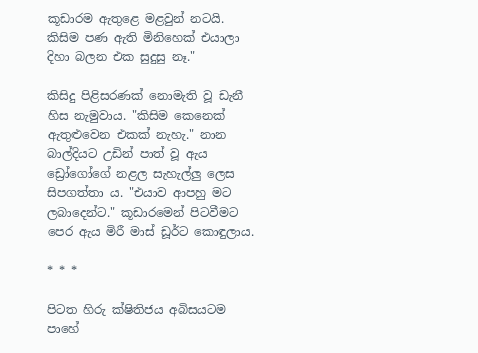කූඩාරම ඇතුළෙ මළවුන් නටයි. කිසිම පණ ඇති මිනිහෙක් එයාලා දිහා බලන එක සුදුසු නෑ."

කිසිදු පිළිසරණක් නොමැති වූ ඩැනී හිස නැමුවාය. "කිසිම කෙනෙක් ඇතුළුවෙන එකක් නැහැ." නාන බාල්දියට උඩින් පාත් වූ ඇය ඩ්‍රෝගෝගේ නළල සැහැල්ලු ලෙස සිපගත්තා ය. "එයාව ආපහු මට ලබාදෙන්ට." කූඩාරමෙන් පිටවීමට පෙර ඇය මිරී මාස් ඩූර්ට කොඳුලාය.

* * *

පිටත හිරු ක්ෂිතිජය අබිසයටම පාහේ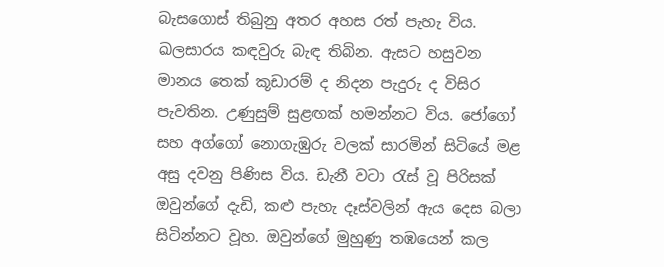බැසගොස් තිබුනු අතර අහස රත් පැහැ විය. ඛලසාරය කඳවුරු බැඳ තිබින. ඇසට හසුවන මානය ‍තෙක් කූඩාරම් ද නිදන පැදුරු ද විසිර පැවතින. උණුසුම් සුළඟක් හමන්නට විය. ජෝගෝ සහ අග්ගෝ නොගැඹුරු වලක් සාරමින් සිටියේ මළ අසු දවනු පිණිස විය. ඩැනී වටා රැස් වූ පිරිසක් ඔවුන්ගේ දැඩි, කළු පැහැ දෑස්වලින් ඇය දෙස බලා සිටින්නට වූහ. ඔවුන්ගේ මුහුණු තඹයෙන් කල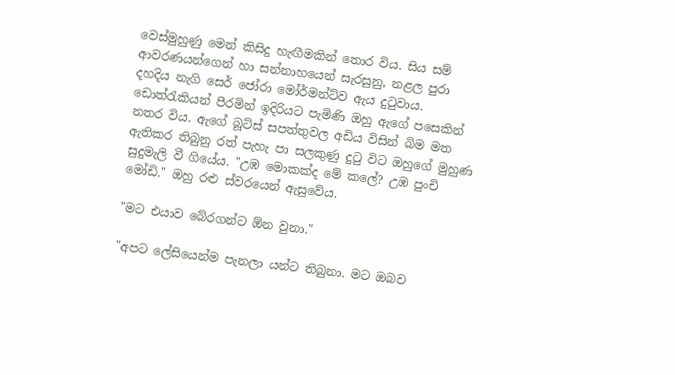වෙස්මුහුණු මෙන් කිසිදු හැඟීමකින් තොර විය. සිය සම් ආවරණයන්ගෙන් හා සන්නාහයෙන් සැරසුනු, නළල පුරා දහදිය නැගි සෙර් ජෝරා මෝර්මන්ට්ව ඇය දුටුවාය. ඩොත්රැකියන් පීරමින් ඉදිරියට පැමිණි ඔහු ඇගේ පසෙකින් නතර විය. ඇගේ බූට්ස් සපත්තුවල අඩිය විසින් බිම මත ඇතිකර තිබුනු රත් පැහැ පා සලකුණු දුටු විට ඔහුගේ මුහුණ සුදුමැලි වී ගියේය. "උඹ මොකක්ද මේ කලේ? උඹ පුංචි මෝඩි." ඔහු රළු ස්වරයෙන් ඇසුවේය.

"මට එයාව බේරගන්ට ඕන වුනා."

"අපට ලේසියෙන්ම පැනලා යන්ට තිබුනා. මට ඔබව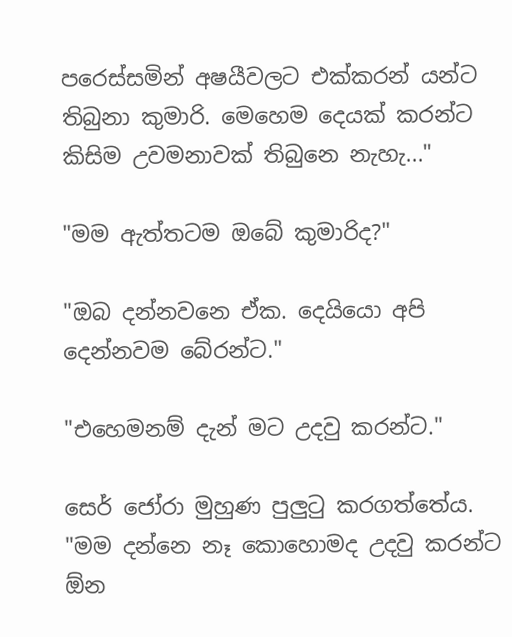පරෙස්සමින් අෂයීවල‍ට එක්කරන් යන්ට තිබුනා කුමාරි. මෙහෙම දෙයක් කරන්ට කිසිම උවමනාවක් තිබුනෙ නැහැ..."

"මම ඇත්තටම ඔබේ කුමාරිද?"

"ඔබ දන්නවනෙ ඒක. දෙයියො අපි දෙන්නවම බේරන්ට."

"එහෙමනම් දැන් මට උදවු කරන්ට."

සෙර් ජෝරා මුහුණ පුලුටු කරගත්තේය. "මම දන්නෙ නෑ කොහොමද උදවු කරන්ට ඕන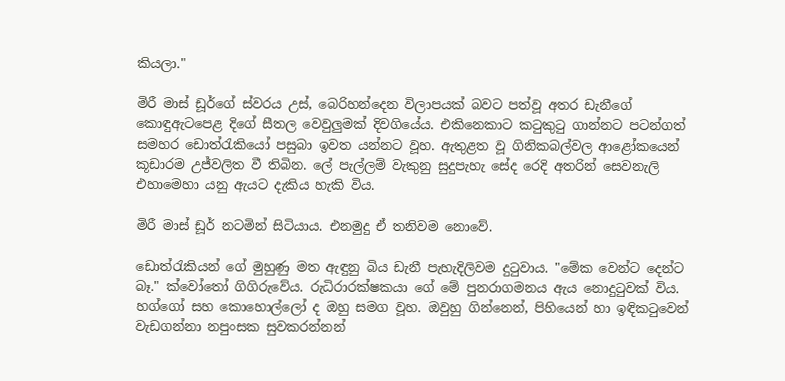කියලා."

මිරී මාස් ඩූර්ගේ ස්වරය උස්, බෙරිහන්දෙන විලාපයක් බවට පත්වූ අතර ඩැනීගේ කොඳුඇටපෙළ දිගේ සීතල වෙවුලුමක් දිවගියේය. එකිනෙකාට කටුකුටු ගාන්නට පටන්ගත් සමහර ඩොත්රැකියෝ පසුබා ඉවත යන්නට වූහ. ඇතුළත වූ ගිනිකබල්වල ආළෝකයෙන් කූඩාරම උජ්වලිත වී තිබින. ලේ පැල්ලම් වැකුනු සුදුපැහැ සේද රෙදි අතරින් සෙවනැලි එහාමෙහා යනු ඇයට දැකිය හැකි විය.

මිරී මාස් ඩූර් නටමින් සිටියාය. එනමුදු ඒ තනිවම නොවේ.

ඩොත්රැකියන් ගේ මුහුණු මත ඇඳුනු බිය ඩැනී පැහැදිලිවම දුටුවාය. "මේක වෙන්ට දෙන්ට බෑ." ක්වෝතෝ ගිගිරුවේය. රුධිරාරක්ෂකයා ගේ මේ පුනරාගමනය ඇය නොදුටුවක් විය. හග්ගෝ සහ කොහොල්ලෝ ද ඔහු සමග වූහ. ඔවුහු ගින්නෙන්, පිහියෙන් හා ඉඳිකටුවෙන් වැඩගන්නා නපුංසක සුවකරන්නන්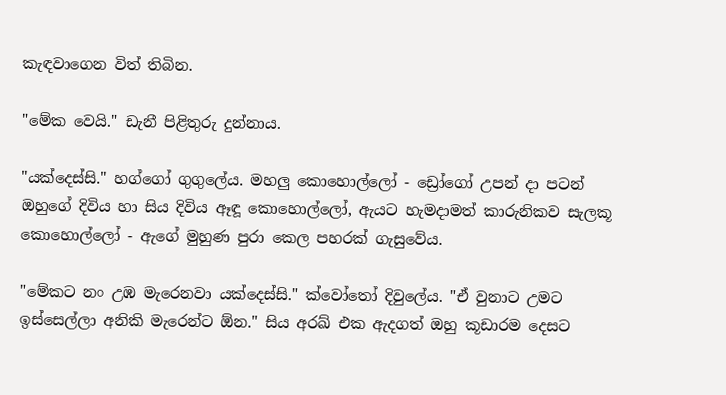කැඳවාගෙන විත් තිබින.

"මේක වෙයි." ඩැනී පිළිතුරු දුන්නාය.

"යක්දෙස්සි." හග්ගෝ ගුගුලේය. මහලු කොහොල්ලෝ - ඩ්‍රෝගෝ උපන් දා පටන් ඔහුගේ දිවිය හා සිය දිවිය ඈඳූ කොහොල්ලෝ, ඇයට හැමදාමත් කාරුනිකව සැලකූ කොහොල්ලෝ - ඇගේ මුහුණ පුරා කෙල පහරක් ගැසුවේය.

"මේකට නං උඹ මැරෙනවා යක්දෙස්සි." ක්වෝතෝ දිවුලේය. "ඒ වුනාට උමට ඉස්සෙල්ලා අනිකි මැරෙන්ට ඕන." සිය අරඛ් එක ඇදගත් ඔහු කූඩාරම දෙසට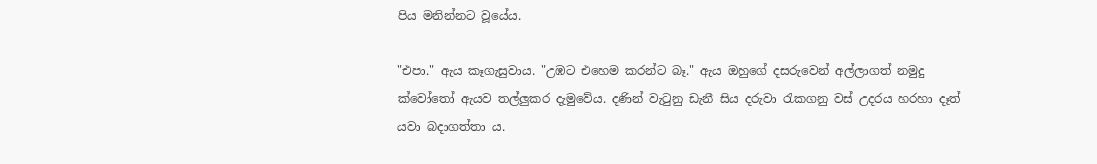පිය මනින්නට වූයේය.

"එපා." ඇය කෑගැසුවාය. "උඹට එහෙම කරන්ට බෑ." ඇය ඔහුගේ දසරුවෙන් අල්ලාගත් නමුදු ක්වෝතෝ ඇයව තල්ලුකර දැමුවේය. දණින් වැටුනු ඩැනී සිය දරුවා රැකගනු වස් උදරය හරහා දෑත් යවා බදාගත්තා ය.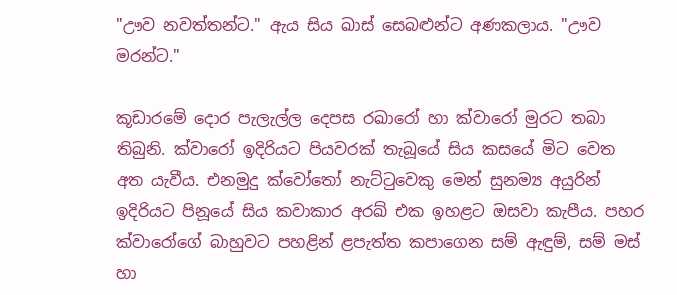"ඌව නවත්තන්ට." ඇය සිය ඛාස් සෙබළුන්ට අණකලාය. "ඌව මරන්ට."

කූඩාරමේ දොර පැලැල්ල දෙපස රඛාරෝ හා ක්වාරෝ මුරට තබා තිබුනි. ක්වාරෝ ඉදිරියට පියවරක් තැබූයේ සිය කසයේ මිට වෙත අත යැවීය. එනමුදු ක්වෝතෝ නැට්ටුවෙකු මෙන් සුනම්‍ය අයුරින් ඉදිරියට පිනූයේ සිය කවාකාර අරඛ් එක ඉහළට ඔසවා කැපීය. පහර ක්වාරෝගේ බාහුවට පහළින් ළපැත්ත කපාගෙන සම් ඇඳුම්, සම් මස් හා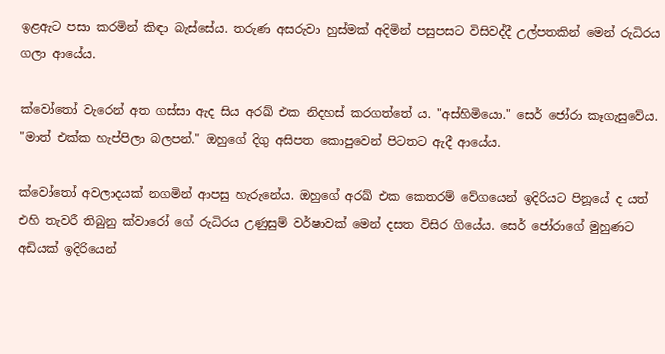ඉළඇට පසා කරමින් කිඳා බැස්සේය. තරුණ අසරුවා හුස්මක් අදිමින් පසුපසට විසිවද්දී උල්පතකින් මෙන් රුධිරය ගලා ආයේය.

ක්වෝතෝ වැරෙන් අත ගස්සා ඇද සිය අරඛ් එක නිදහස් කරගත්තේ ය. "අස්හිමියො." සෙර් ජෝරා කෑගැසුවේය. "මාත් එක්ක හැප්පිලා බලපන්." ඔහුගේ දිගු අසිපත කොපුවෙන් පිටතට ඇදී ආයේය.

ක්වෝතෝ අවලාදයක් නගමින් ආපසු හැරුනේය. ඔහුගේ අරඛ් එක කෙතරම් වේගයෙන් ඉදිරියට පිනූයේ ද යත් එහි තැවරී තිබුනු ක්වාරෝ ගේ රුධිරය උණුසුම් වර්ෂාවක් මෙන් දසත විසිර ගියේය. සෙර් ජෝරාගේ මුහුණට අඩියක් ඉදිරියෙන්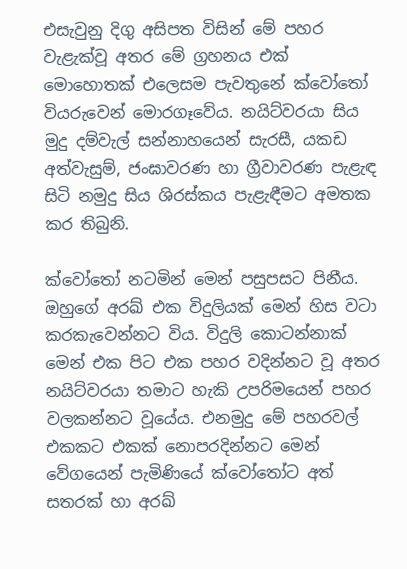එසැවුනු දිගු අසිපත විසින් මේ පහර වැළැක්වූ අතර මේ ග්‍රහනය එක් මොහොතක් එලෙසම පැවතුනේ ක්වෝතෝ වියරුවෙන් මොරගෑවේය. නයිට්වරයා සිය මුදු දම්වැල් සන්නාහයෙන් සැරසී, යකඩ අත්වැසුම්, ජංඝාවරණ හා ග්‍රීවාවරණ පැළැඳ සිටි නමුදු සිය ශිරස්කය පැළැඳීමට අමතක කර තිබුනි.

ක්වෝතෝ නටමින් මෙන් පසුපසට පිනීය. ඔහුගේ අරඛ් එක විදුලියක් මෙන් හිස වටා කරකැවෙන්නට විය. විදුලි කොටන්නාක් මෙන් එක පිට එක පහර වදින්නට වූ අතර නයිට්වරයා තමාට හැකි උපරිමයෙන් පහර වලකන්නට වූයේය. එනමුදු මේ පහරවල් එකකට එකක් නොපරදින්නට මෙන් වේගයෙන් පැමිණියේ ක්වෝතෝට අත් සතරක් හා අරඛ්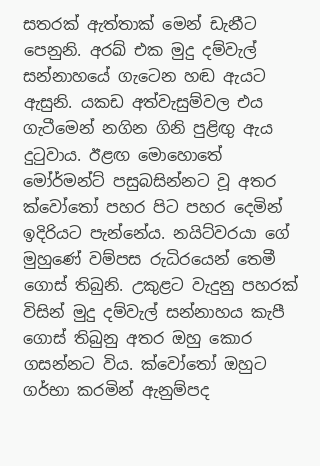සතරක් ඇත්තාක් මෙන් ඩැනීට පෙනුනි. අරඛ් එක මුදු දම්වැල් සන්නාහයේ ගැටෙන හඬ ඇයට ඇසුනි. යකඩ අත්වැසුම්වල එය ගැටීමෙන් නගින ගිනි පුළිඟු ඇය දුටුවාය. ඊළඟ මොහොතේ මෝර්මන්ට් පසුබසින්නට වූ අතර ක්වෝතෝ පහර පිට පහර දෙමින් ඉදිරියට පැන්නේය. නයිට්වරයා ගේ මුහුණේ වම්පස රුධිරයෙන් තෙමී ගොස් තිබුනි. උකුළට වැදුනු පහරක් විසින් මුදු දම්වැල් සන්නාහය කැපී ගොස් තිබුනු අතර ඔහු කොර ගසන්නට විය. ක්වෝතෝ ඔහුට ගර්භා කරමින් ඇනුම්පද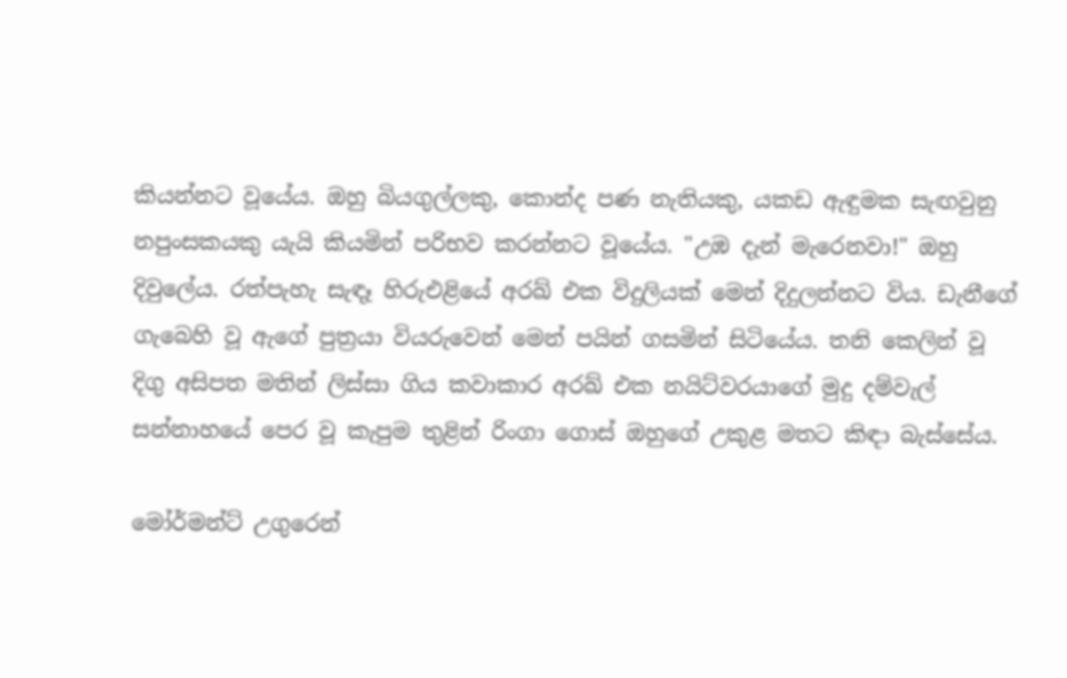කියන්නට වූයේය. ඔහු බියගුල්ලකු, කොන්ද පණ නැතියකු, යකඩ ඇඳුමක සැඟවුනු නපුංසකයකු යැයි කියමින් පරිභව කරන්නට වූයේය. "උඹ දැන් මැරෙනවා!" ඔහු දිවුලේය. රත්පැහැ සැඳෑ හිරුඑළියේ අරඛ් එක විදුලියක් මෙන් දිදුලන්නට විය. ඩැනීගේ ගැබෙහි වූ ඇගේ පුත්‍රයා වියරුවෙන් මෙන් පයින් ගසමින් සිටියේය. තනි කෙලින් වූ දිගු අසිපත මතින් ලිස්සා ගිය කවාකාර අරඛ් එක නයිට්වරයාගේ මුදු දම්වැල් සන්නාහයේ පෙර වූ කැපුම තුළින් රිංගා ගොස් ඔහුගේ උකුළ මතට කිඳා බැස්සේය.

මෝර්මන්ට් උගුරෙන්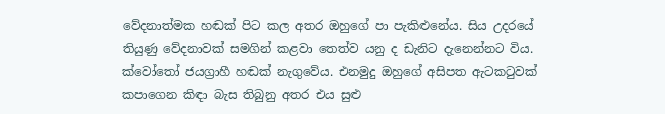වේදනාත්මක හඬක් පිට කල අතර ඔහුගේ පා පැකිළුනේය. සිය උදරයේ තියුණු වේදනාවක් සමගින් කළවා තෙත්ව යනු ද ඩැනිට දැනෙන්නට විය. ක්වෝතෝ ජයග්‍රාහී හඬක් නැගුවේය. එනමුදු ඔහුගේ අසිපත ඇටකටුවක් කපාගෙන කිඳා බැස තිබුනු අතර එය සුළු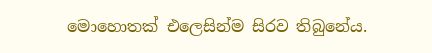මොහොතක් එලෙසින්ම සිරව තිබු‍නේය.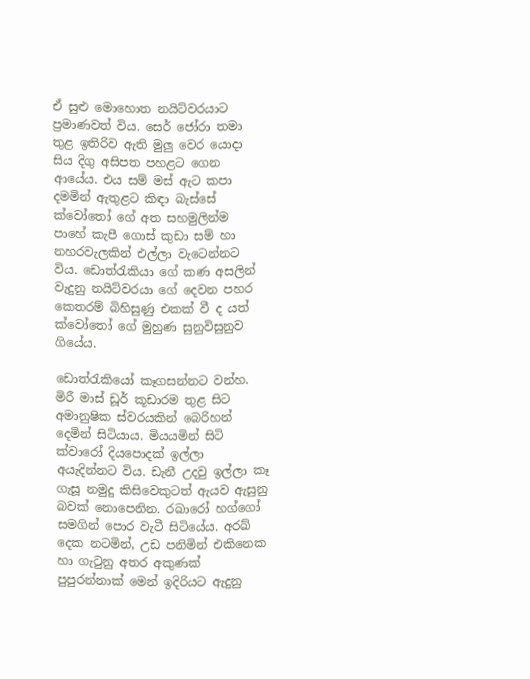ඒ සුළු මොහොත නයිට්වරයාට ප්‍රමාණවත් විය. සෙර් ජෝරා තමා තුළ ඉතිරිව ඇති මුලු වෙර යොදා සිය දිගු අසිපත පහළට ගෙන ආයේය. එය සම් මස් ඇට කපා දමමින් ඇතුළට කිඳා බැස්සේ ක්වෝතෝ ගේ අත සහමුලින්ම පාහේ කැපී ගොස් කුඩා සම් හා නහරවැලකින් එල්ලා වැටෙන්නට විය. ඩොත්රැකියා ගේ කණ අසලින් වැදුනු නයිට්වරයා ගේ දෙවන පහර කෙතරම් බිහිසුණු එකක් වී ද යත් ක්වෝතෝ ගේ මුහුණ සුනුවිසුනුව ගියේය.

ඩොත්රැකියෝ කෑගසන්නට වන්හ. මිරී මාස් ඩූර් කූඩාරම තුළ සිට අමානුෂික ස්වරයකින් බෙරිහන් දෙමින් සිටියාය. මියයමින් සිටි ක්වාරෝ දියපොදක් ඉල්ලා අයැදින්නට විය. ඩැනී උදවු ඉල්ලා කෑ ගැසූ නමුදු කිසිවෙකුටත් ඇයව ඇසුනු බවක් ‍නොපෙනින. රඛාරෝ හග්ගෝ සමගින් පොර වැටී සිටියේය. අරඛ් දෙක නටමින්, උඩ පනිමින් එකිනෙක හා ගැටුනු අතර අකුණක් පුපුරන්නාක් මෙන් ඉදිරියට ඇදුනු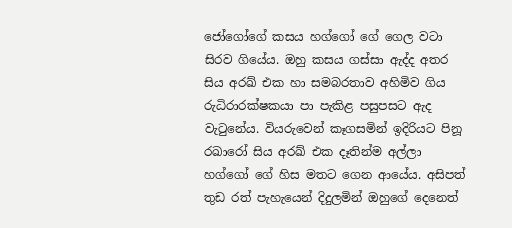ජෝගෝගේ කසය හග්ගෝ ගේ ගෙල වටා සිරව ගියේය. ඔහු කසය ගස්සා ඇද්ද අතර සිය අරඛ් එක හා සමබරතාව අහිමිව ගිය රුධිරාරක්ෂකයා පා පැකිළ පසුපසට ඇද වැටුනේය. වියරුවෙන් කෑගසමින් ඉදිරියට පිනූ රඛාරෝ සිය අරඛ් එක දෑතින්ම අල්ලා හග්ගෝ ගේ හිස මතට ගෙන ආ‍යේය. අසිපත් තුඩ රත් පැහැයෙන් දිදුලමින් ඔහුගේ දෙනෙත්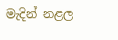මැදින් නළල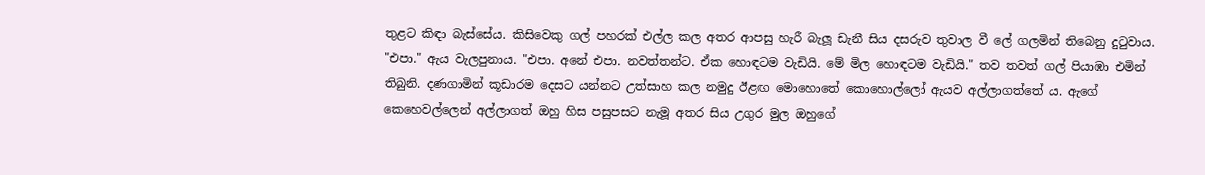තුළට කිඳා බැස්සේය. කිසිවෙකු ගල් පහරක් එල්ල කල අතර ආපසු හැරී බැලූ ඩැනී සිය දසරුව තුවාල වී ලේ ගලමින් තිබෙනු දුටුවාය. "එපා." ඇය වැලපුනාය. "එපා. අනේ එපා. නවත්තන්ට. ඒක හොඳටම වැඩියි. මේ මිල හොඳටම වැඩියි." තව තවත් ගල් පියාඹා එමින් තිබුනි. දණගාමින් කූඩාරම දෙසට යන්නට උත්සාහ කල නමුදු ඊළඟ මොහොතේ කොහොල්ලෝ ඇයව අල්ලාගත්තේ ය. ඇගේ කෙහෙවල්ලෙන් අල්ලාගත් ඔහු හිස පසුපසට නැමූ අතර සිය උගුර මුල ඔහුගේ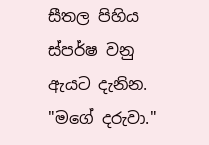සීතල පිහිය ස්පර්ෂ වනු ඇයට දැනින. "මගේ දරුවා."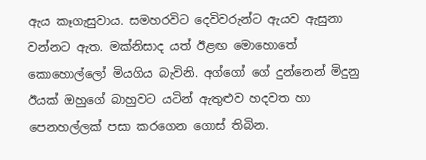ඇය කෑගැසුවාය. සමහරවිට දෙවිවරුන්ට ඇයව ඇසුනා වන්නට ඇත. මක්නිසාද යත් ඊළඟ මොහොතේ කොහොල්ලෝ මියගිය බැවිනි. අග්ගෝ ගේ දුන්නෙන් මිදුනු ඊයක් ඔහුගේ බාහුවට යටින් ඇතුළුව හදවත හා පෙනහල්ලක් පසා කරගෙන ගොස් තිබින.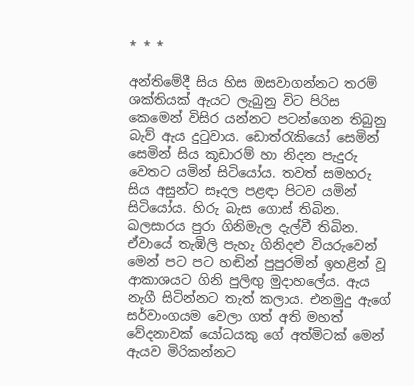* * *

අන්තිමේදී සිය හිස ඔසවාගන්නට තරම් ශක්තියක් ඇයට ලැබුනු විට පිරිස කෙමෙන් විසිර යන්නට පටන්ගෙන තිබුනු බැව් ඇය දුටුවාය. ඩොත්රැකියෝ සෙමින් සෙමින් සිය කූඩාරම් හා නිදන පැදුරු වෙතට යමින් සිටියෝය. තවත් සමහරු සිය අසුන්ට සෑදල පළඳා පිටව යමින් සිටියෝය. හිරු බැස ගොස් තිබින. ඛලසාරය පුරා ගිනිමැල දැල්වී තිබින. ඒවායේ තැඹිලි පැහැ ගිනිදළු වියරුවෙන් මෙන් පට පට හඬින් පුපුරමින් ඉහළින් වූ ආකාශයට ගිනි පුලිඟු මුදාහලේය. ඇය නැගී සිටින්නට තැත් කලාය. එනමුදු ඇගේ සර්වාංගයම වෙලා ගත් අති මහත් වේදනාවක් යෝධයකු ගේ අත්මිටක් මෙන් ඇයව මිරිකන්නට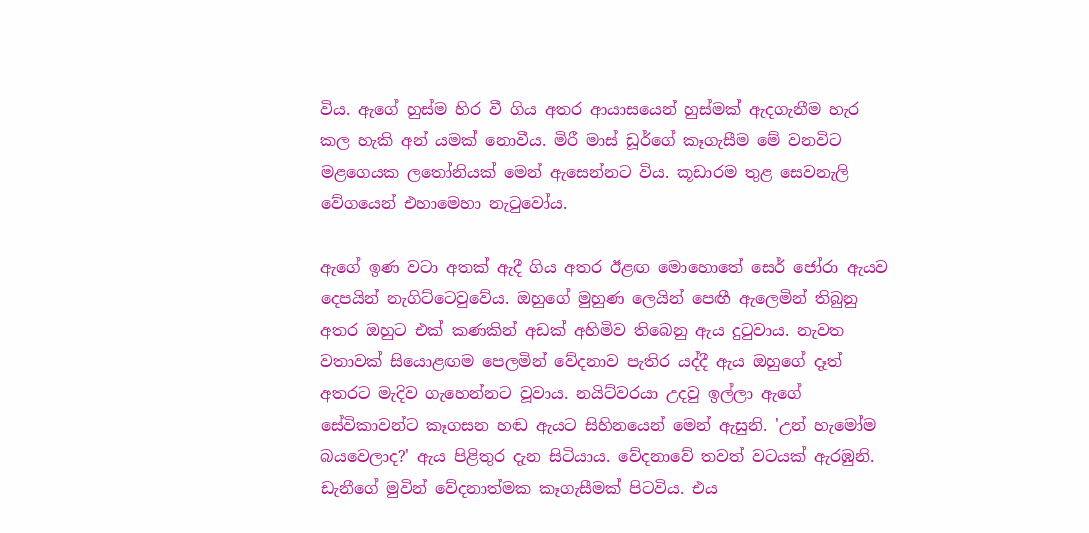විය. ඇගේ හුස්ම හිර වී ගිය අතර ආයාසයෙන් හුස්මක් ඇදගැනීම හැර කල හැකි අන් යමක් නොවීය. මිරී මාස් ඩූර්ගේ කෑගැසීම මේ වනවිට මළගෙයක ලතෝනියක් මෙන් ඇසෙන්නට විය. කූඩාරම තුළ සෙවනැලි වේගයෙන් එහාමෙහා නැටුවෝය.

ඇගේ ඉණ වටා අතක් ඇදී ගිය අතර ඊළඟ මොහොතේ සෙර් ජෝරා ඇයව දෙපයින් නැගිට්ටෙවුවේය. ඔහුගේ මුහුණ ලෙයින් පෙඟී ඇලෙමින් තිබුනු අතර ඔහුට එක් කණකින් අඩක් අහිමිව තිබෙනු ඇය දුටුවාය. නැවත වතාවක් සියොළඟම පෙලමින් වේදනාව පැතිර යද්දී ඇය ඔහුගේ දෑත් අතරට මැදිව ගැහෙන්නට වූවාය. නයිට්වරයා උදවු ඉල්ලා ඇගේ සේවිකාවන්ට කෑගසන හඬ ඇයට සිහිනයෙන් මෙන් ඇසුනි. 'උන් හැමෝම බයවෙලාද?' ඇය පිළිතුර දැන සිටියාය. වේදනාවේ තවත් වටයක් ඇරඹුනි. ඩැනීගේ මුවින් වේදනාත්මක කෑගැසීමක් පිටවිය. එය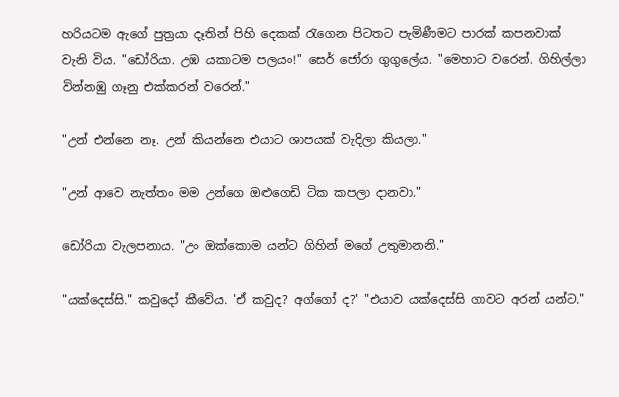හරියටම ඇගේ පුත්‍රයා දෑතින් පිහි දෙකක් රැගෙන පිටතට පැමිණීමට පාරක් කපනවාක් වැනි විය. "ඩෝරියා. උඹ යකාටම පලයං!" සෙර් ජෝරා ගුගුලේය. "මෙහාට වරෙන්. ගිහිල්ලා වින්නඹු ගෑනු එක්කරන් වරෙන්."

"උන් එන්නෙ නෑ. උන් කියන්නෙ එයාට ශාපයක් වැදිලා කියලා."

"උන් ආවෙ නැත්තං මම උන්ගෙ ඔළුගෙඩි ටික කපලා දානවා."

ඩෝරියා වැලපනාය. "උං ඔක්කොම යන්ට ගිහින් මගේ උතුමානනි."

"යක්දෙස්සි." කවුදෝ කීවේය. 'ඒ කවුද? අග්ගෝ ද?' "එයාව යක්දෙස්සි ගාවට අරන් යන්ට."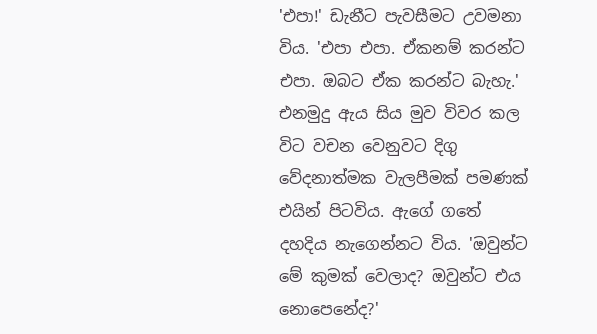'එපා!' ඩැනීට පැවසීමට උවමනා විය. 'එපා එපා. ඒකනම් කරන්ට එපා. ඔබ‍ට ඒක කරන්ට බැහැ.' එනමුදු ඇය සිය මුව විවර කල විට වචන වෙනුවට දිගු වේදනාත්මක වැලපීමක් පමණක් එයින් පිටවිය. ඇගේ ගතේ දහදිය නැගෙන්නට විය. 'ඔවුන්ට මේ කුමක් වෙලාද? ඔවුන්ට එය නොපෙනේද?'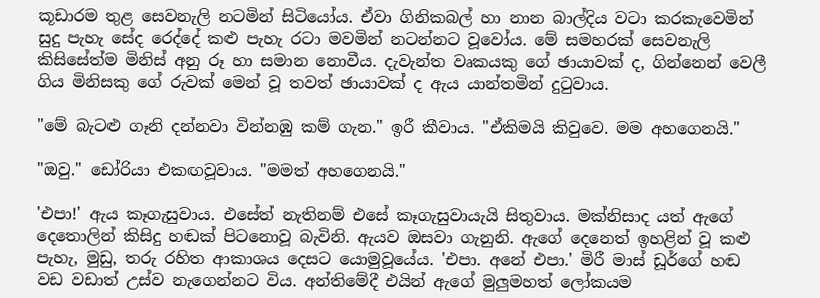කූඩාරම තුළ සෙවනැලි නටමින් සිටියෝය. ඒවා ගිනිකබල් හා නාන බාල්දිය වටා කරකැවෙමින් සුදු පැහැ සේද රෙද්දේ කළු පැහැ රටා මවමින් නටන්නට වූවෝය. මේ සමහරක් සෙවනැලි කිසිසේත්ම මිනිස් අනු රූ හා සමාන නොවීය. දැවැන්ත වෘකයකු ගේ ඡායාවක් ද, ගින්නෙන් වෙලී ගිය මිනිසකු ගේ රුවක් මෙන් වූ තවත් ඡායාවක් ද ඇය යාන්තමින් දුටුවාය.

"මේ බැටළු ගෑනි දන්නවා වින්නඹු කම් ගැන." ඉරී කීවාය. "ඒකිමයි කිවුවෙ. මම අහගෙනයි."

"ඔවු." ඩෝරියා එකඟවූවාය. "මමත් අහගෙනයි."

'එපා!' ඇය කෑගැසුවාය. එසේත් නැතිනම් එසේ කෑගැසුවායැයි සිතුවාය. මක්නිසාද යත් ඇගේ දෙතොලින් කිසිදු හඬක් පිටනොවූ බැවිනි. ඇයව ඔසවා ගැනුනි. ඇ‍ගේ දෙනෙත් ඉහළින් වූ කළු පැහැ, මුඩු, තරු රහිත ආකාශය දෙසට යොමුවූයේය. 'එපා. අනේ එපා.' මිරී මාස් ඩූර්ගේ හඬ වඩ වඩාත් උස්ව නැගෙන්නට විය. අන්තිමේදී එයින් ඇගේ මුලුමහත් ලෝකයම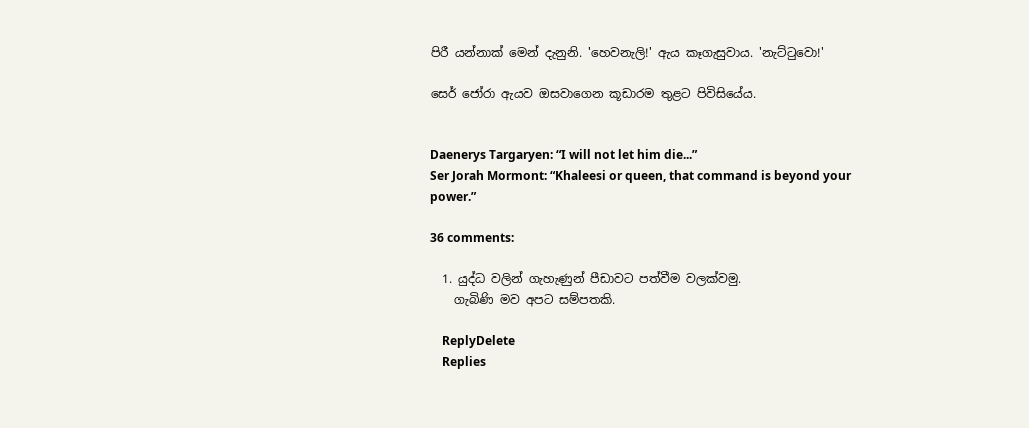පිරී යන්නාක් මෙන් දැනුනි. 'හෙවනැලි!' ඇය කෑගැසුවාය. 'නැට්ටුවො!'

සෙර් ජෝරා ඇයව ඔසවාගෙන කූඩාරම තුළට පිවිසියේය.


Daenerys Targaryen: “I will not let him die...”
Ser Jorah Mormont: “Khaleesi or queen, that command is beyond your power.”

36 comments:

  1. යුද්ධ වලින් ගැහැණුන් පීඩාවට පත්වීම වලක්වමු.
    ගැබිණි මව අපට සම්පතකි.

    ReplyDelete
    Replies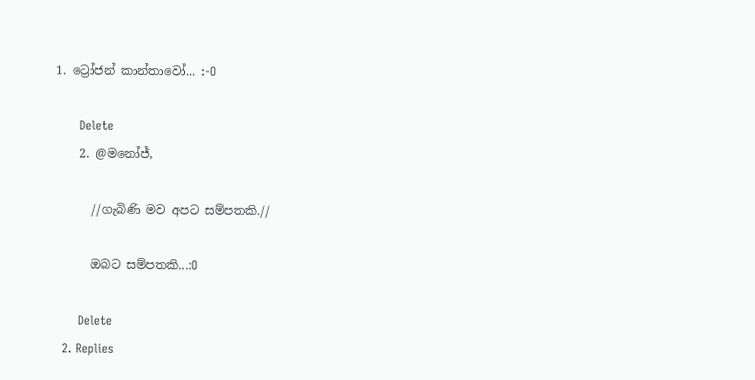1. ට්‍රෝජන් කාන්තාවෝ... :-O

      Delete
    2. @මනෝජ්,

      //ගැබිණි මව අපට සම්පතකි.//

      ඔබට සම්පතකි...:O

      Delete
  2. Replies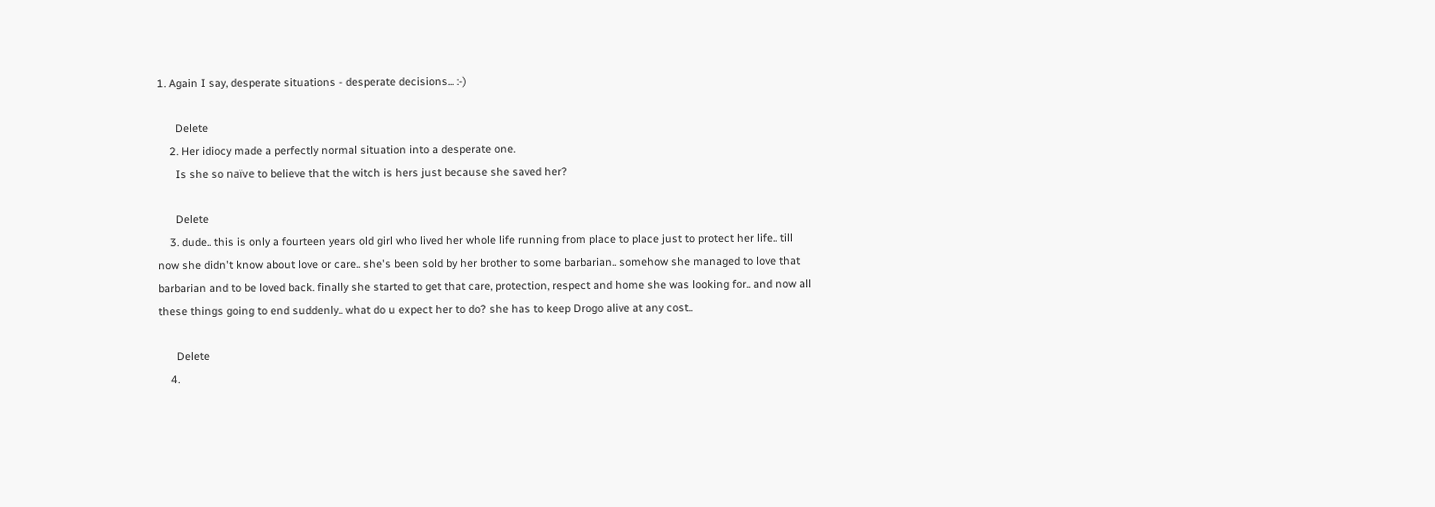1. Again I say, desperate situations - desperate decisions... :-)

      Delete
    2. Her idiocy made a perfectly normal situation into a desperate one.
      Is she so naïve to believe that the witch is hers just because she saved her?

      Delete
    3. dude.. this is only a fourteen years old girl who lived her whole life running from place to place just to protect her life.. till now she didn't know about love or care.. she's been sold by her brother to some barbarian.. somehow she managed to love that barbarian and to be loved back. finally she started to get that care, protection, respect and home she was looking for.. and now all these things going to end suddenly.. what do u expect her to do? she has to keep Drogo alive at any cost..

      Delete
    4.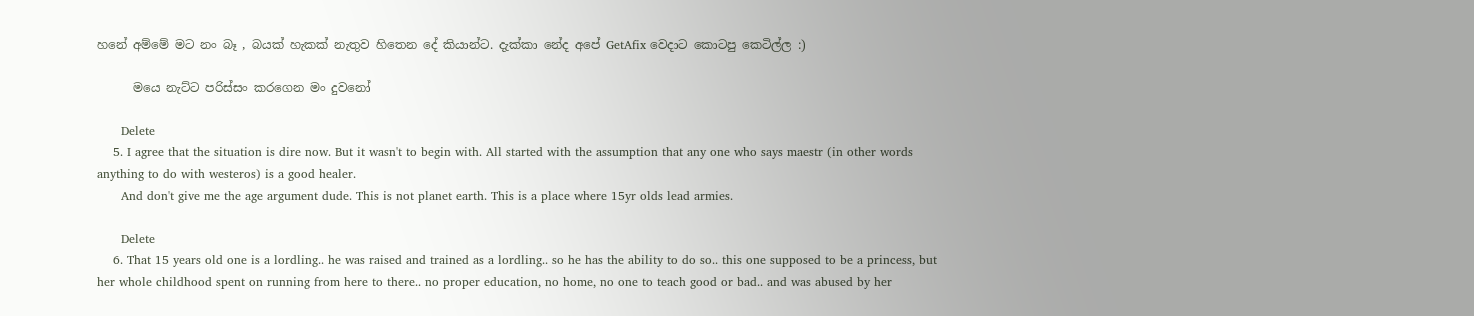හනේ අම්මේ මට නං බෑ , බයක් හැකක් නැතුව හිතෙන දේ කියාන්ට. දැක්කා නේද අපේ GetAfix වෙදාට කොටපු කෙටිල්ල :)

      මයෙ නැට්ට පරිස්සං කරගෙන මං දුවනෝ

      Delete
    5. I agree that the situation is dire now. But it wasn't to begin with. All started with the assumption that any one who says maestr (in other words anything to do with westeros) is a good healer.
      And don't give me the age argument dude. This is not planet earth. This is a place where 15yr olds lead armies.

      Delete
    6. That 15 years old one is a lordling.. he was raised and trained as a lordling.. so he has the ability to do so.. this one supposed to be a princess, but her whole childhood spent on running from here to there.. no proper education, no home, no one to teach good or bad.. and was abused by her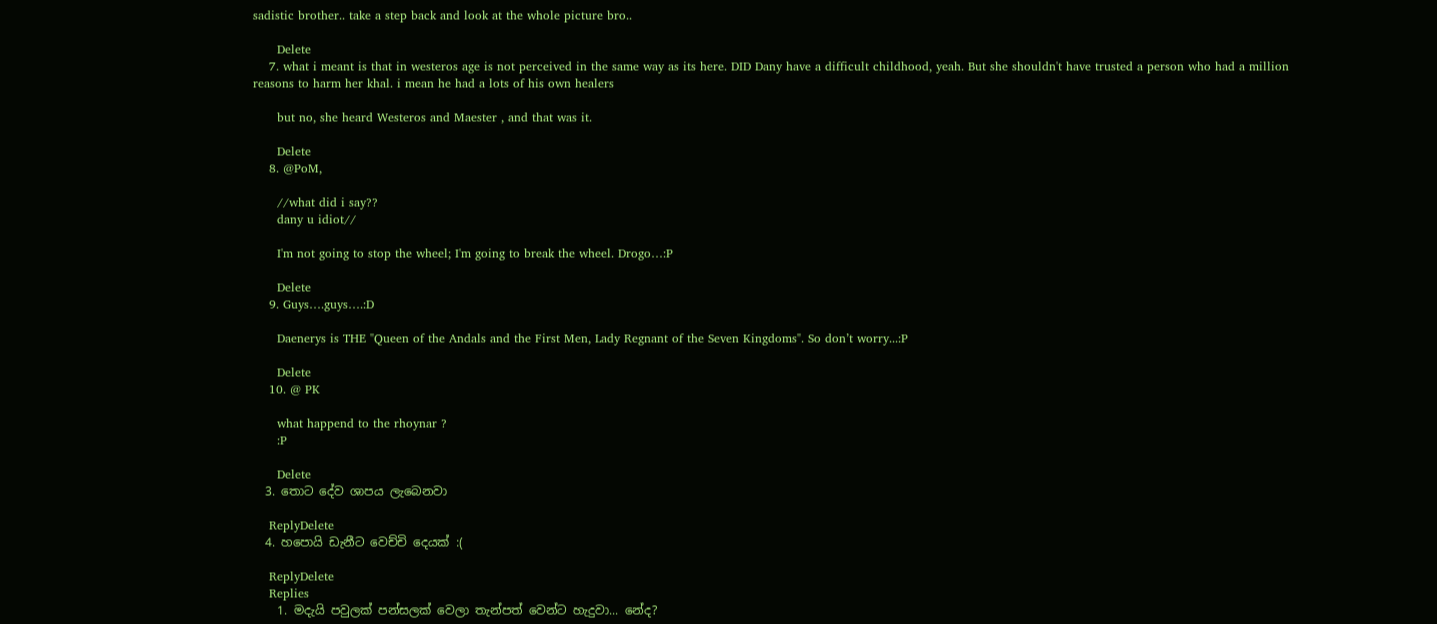sadistic brother.. take a step back and look at the whole picture bro..

      Delete
    7. what i meant is that in westeros age is not perceived in the same way as its here. DID Dany have a difficult childhood, yeah. But she shouldn't have trusted a person who had a million reasons to harm her khal. i mean he had a lots of his own healers

      but no, she heard Westeros and Maester , and that was it.

      Delete
    8. @PoM,

      //what did i say??
      dany u idiot//

      I'm not going to stop the wheel; I'm going to break the wheel. Drogo…:P

      Delete
    9. Guys….guys….:D

      Daenerys is THE "Queen of the Andals and the First Men, Lady Regnant of the Seven Kingdoms". So don’t worry...:P

      Delete
    10. @ PK

      what happend to the rhoynar ?
      :P

      Delete
  3. තොට දේව ශාපය ලැබෙනවා

    ReplyDelete
  4. හපොයි ඩැනීට වෙච්චි දෙයක් :(

    ReplyDelete
    Replies
    1. මදැයි පවුලක් පන්සලක් වෙලා තැන්පත් වෙන්ට හැදුවා... නේද?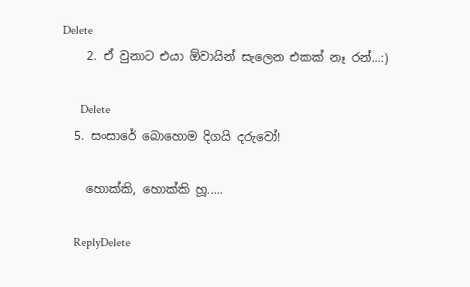Delete
    2. ඒ වුනාට එයා ඕවායින් සැලෙන එකක් නෑ රන්...:)

      Delete
  5. සංසාරේ බොහොම දිගයි දරුවෝ!

    හොක්කි, හොක්කි හූ.....

    ReplyDelete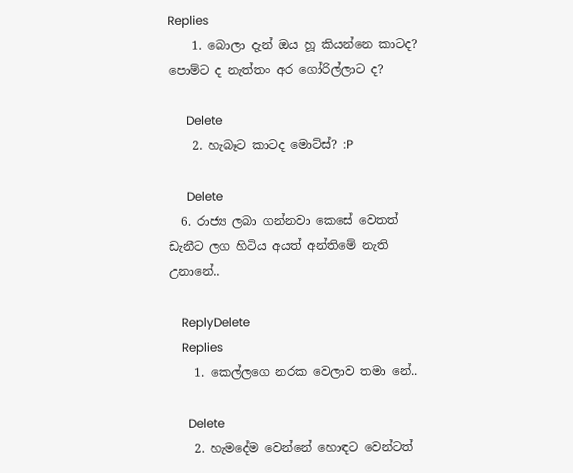Replies
    1. බොලා දැන් ඔය හූ කියන්නෙ කාටද? පොම්ට ද නැත්තං අර ගෝරිල්ලාට ද?

      Delete
    2. හැබෑට කාටද මොට්ස්? :P

      Delete
  6. රාජ්‍ය ලබා ගන්නවා කෙසේ වෙතත් ඩැනීට ලග හිටිය අයත් අන්තිමේ නැති උනානේ..

    ReplyDelete
    Replies
    1. කෙල්ලගෙ නරක වෙලාව තමා නේ..

      Delete
    2. හැමදේම වෙන්නේ හොඳට වෙන්ටත්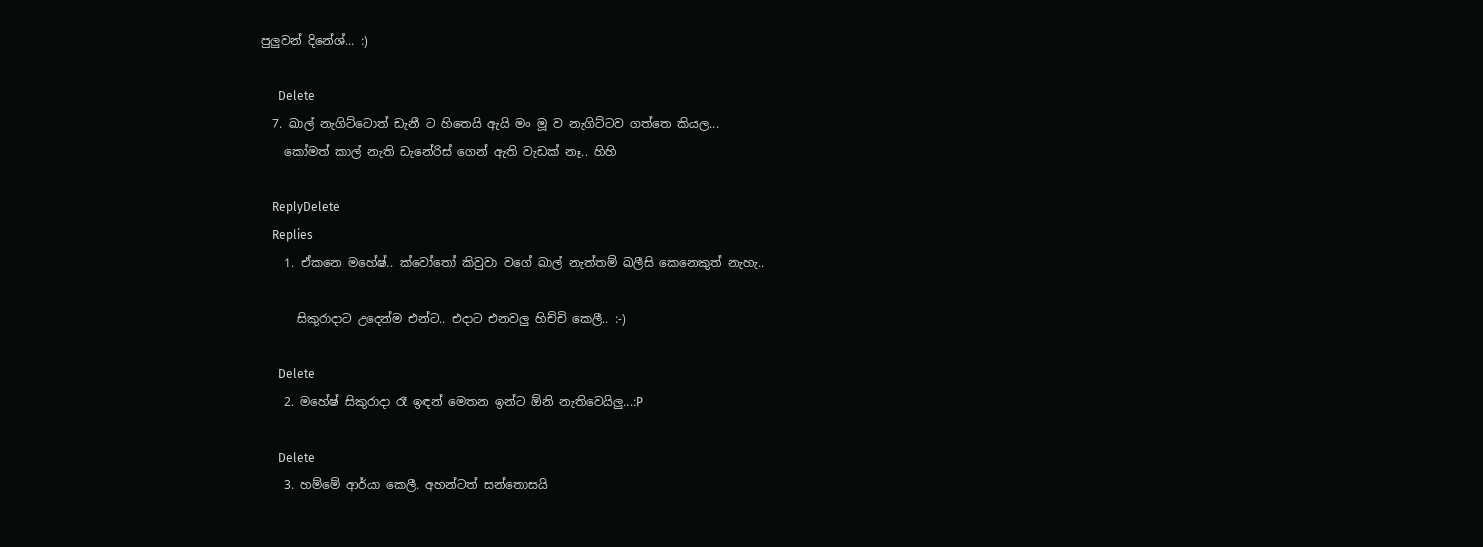පුලුවන් දිනේශ්... :)

      Delete
  7. ඛාල් නැගිට්ටොත් ඩැනී ට හිතෙයි ඇයි මං මූ ව නැගිට්ටව ගත්තෙ කියල...
    කෝමත් කාල් නැති ඩැනේරිස් ගෙන් ඇති වැඩක් නෑ.. හිහි

    ReplyDelete
    Replies
    1. ඒකනෙ මහේෂ්.. ක්වෝතෝ කිවුවා වගේ ඛාල් නැත්තම් ඛලීසි කෙනෙකුත් නැහැ..

      සිකුරාදාට උදෙන්ම එන්ට.. එදාට එනවලු හිච්චි කෙලී.. :-)

      Delete
    2. මහේෂ් සිකුරාදා රෑ ඉඳන් මෙතන ඉන්ට ඕනි නැතිවෙයිලු...:P

      Delete
    3. හම්මේ ආර්යා කෙලී. අහන්ටත් සන්තොසයි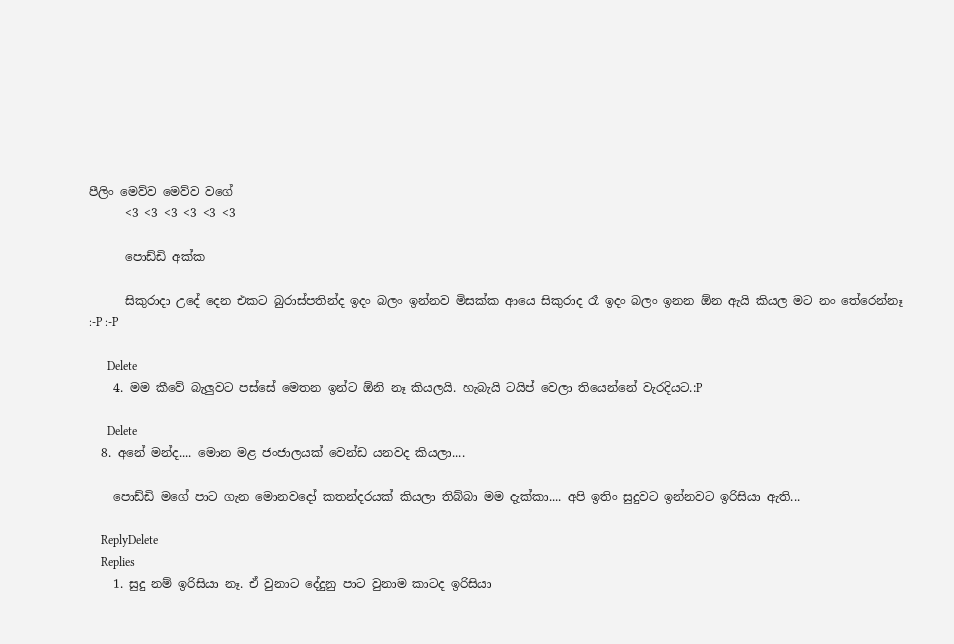පීලිං මෙව්ව මෙව්ව වගේ
      <3 <3 <3 <3 <3 <3

      පොඩ්ඩි අක්ක

      සිකුරාදා උදේ දෙන එකට බුරාස්පතින්ද ඉදං බලං ඉන්නව මිසක්ක ආයෙ සිකුරාද රෑ ඉදං බලං ඉනන ඕන ඇයි කියල මට නං තේරෙන්නෑ :-P :-P

      Delete
    4. මම කීවේ බැලුවට පස්සේ මෙතන ඉන්ට ඕනි නෑ කියලයි. හැබැයි ටයිප් වෙලා තියෙන්නේ වැරදියට.:P

      Delete
  8. අනේ මන්ද.... මොන මළ ජංජාලයක් වෙන්ඩ යනවද කියලා....

    පොඩ්ඩි මගේ පාට ගැන මොනවදෝ කතන්දරයක් කියලා තිබ්බා මම දැක්කා.... අපි ඉතිං සුදුවට ඉන්නවට ඉරිසියා ඇති...

    ReplyDelete
    Replies
    1. සුදු නම් ඉරිසියා නෑ. ඒ වුනාට දේදුනු පාට වුනාම කාටද ඉරිසියා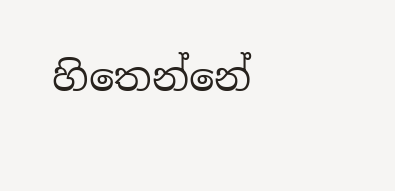හිතෙන්නේ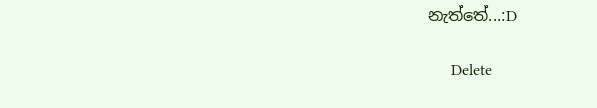නැත්තේ...:D

      Delete